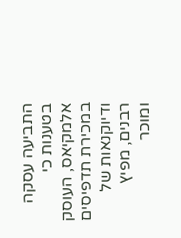התביעה עסקה בטענות כי אלמקיאס, העוסק במכירת תדפיסים ודיוקנאות של רבנים, מפיץ ומוכר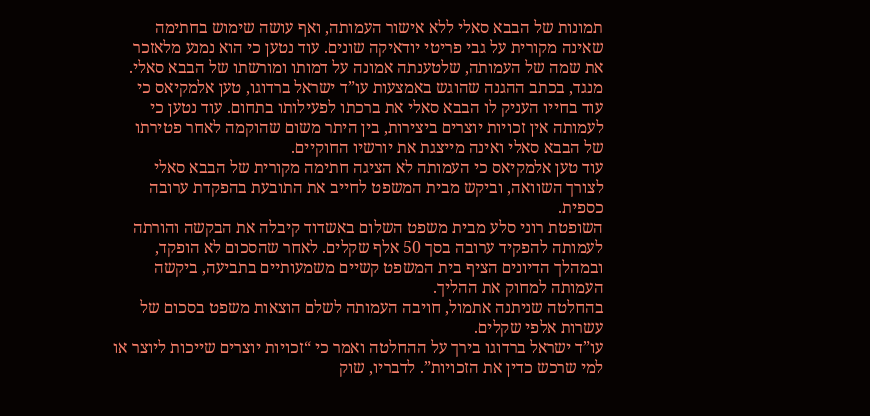תמונות של הבבא סאלי ללא אישור העמותה, ואף עושה שימוש בחתימה שאינה מקורית על גבי פריטי יודאיקה שונים. עוד נטען כי הוא נמנע מלאזכר את שמה של העמותה, שלטענתה אמונה על דמותו ומורשתו של הבבא סאלי.
מנגד, בכתב ההגנה שהוגש באמצעות עו”ד ישראל ברדוגו, טען אלמקיאס כי עוד בחייו העניק לו הבבא סאלי את ברכתו לפעילותו בתחום. עוד נטען כי לעמותה אין זכויות יוצרים ביצירות, בין היתר משום שהוקמה לאחר פטירתו של הבבא סאלי ואינה מייצגת את יורשיו החוקיים.
עוד טען אלמקיאס כי העמותה לא הציגה חתימה מקורית של הבבא סאלי לצורך השוואה, וביקש מבית המשפט לחייב את התובעת בהפקדת ערובה כספית.
השופטת רוני סלע מבית משפט השלום באשדוד קיבלה את הבקשה והורתה לעמותה להפקיד ערובה בסך 50 אלף שקלים. לאחר שהסכום לא הופקד, ובמהלך הדיונים הציף בית המשפט קשיים משמעותיים בתביעה, ביקשה העמותה למחוק את ההליך.
בהחלטה שניתנה אתמול, חויבה העמותה לשלם הוצאות משפט בסכום של עשרות אלפי שקלים.
עו”ד ישראל ברדוגו בירך על ההחלטה ואמר כי “זכויות יוצרים שייכות ליוצר או למי שרכש כדין את הזכויות”. לדבריו, שוק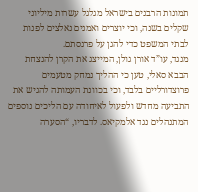תמונות הרבנים בישראל מגלגל עשרות מיליוני שקלים בשנה, וכי יוצרים ואמנים נאלצים לפנות לבתי המשפט כדי להגן על פרנסתם.
מנגד, עו”ד אורן גולן, המייצג את הקרן להנצחת הבבא סאלי, טען כי ההליך נמחק מטעמים פרוצדורליים בלבד, וכי בכוונת העמותה להגיש את התביעה מחדש ולפעול לאיחודה עם הליכים נוספים המתנהלים נגד אלמקיאס. לדבריו, “הסערה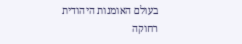בעולם האומנות היהודית רחוקה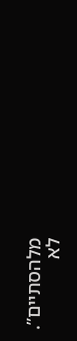מלהסתיים”.
לא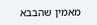מאמין שהבבא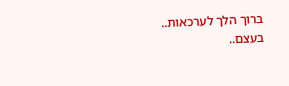ברוך הלך לערכאות.. בעצם..